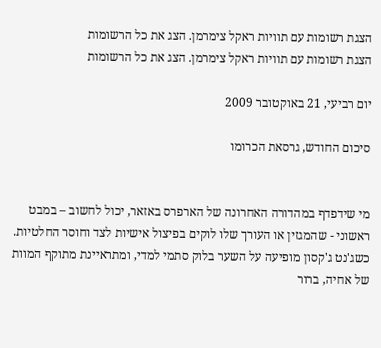הצגת רשומות עם תוויות ראקל צימרמן. הצג את כל הרשומות
הצגת רשומות עם תוויות ראקל צימרמן. הצג את כל הרשומות

יום רביעי, 21 באוקטובר 2009

סיכום החודש, גרסאת הכרומו


מי שידפדף במהדורה האחרונה של הארפרס באזאר, יכול לחשוב – במבט ראשוני - שהמגזין או העורך שלו לוקים בפיצול אישיות לצד וחוסר החלטיות. כשג'נט ג'קסון מופיעה על השער בלוק סתמי למדי, ומתראיינת מתוקף המוות של אחיה, ברור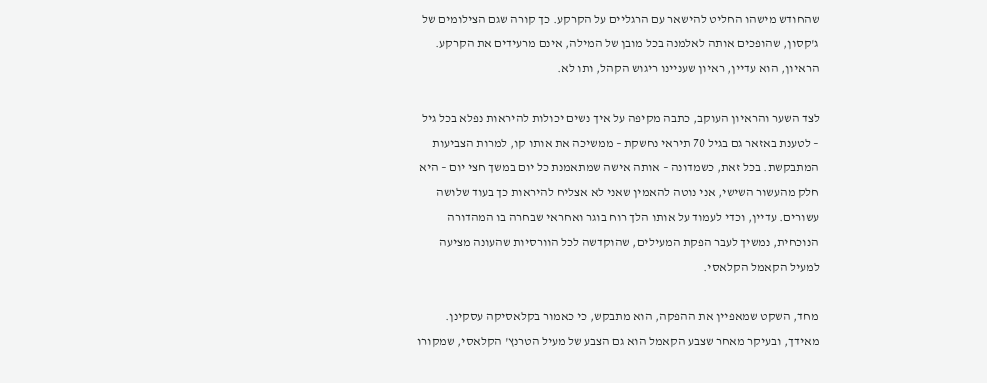שהחודש מישהו החליט להישאר עם הרגליים על הקרקע. כך קורה שגם הצילומים של ג'קסון, שהופכים אותה לאלמנה בכל מובן של המילה, אינם מרעידים את הקרקע. הראיון, הוא עדיין, ראיון שעניינו ריגוש הקהל, ותו לא.

לצד השער והראיון העוקב, כתבה מקיפה על איך נשים יכולות להיראות נפלא בכל גיל – לטענת באזאר גם בגיל 70 תיראי נחשקת – ממשיכה את אותו קו, למרות הצביעות המתבקשת. בכל זאת, כשמדונה – אותה אישה שמתאמנת כל יום במשך חצי יום – היא חלק מהעשור השישי, אני נוטה להאמין שאני לא אצליח להיראות כך בעוד שלושה עשורים. עדיין, וכדי לעמוד על אותו הלך רוח בוגר ואחראי שבחרה בו המהדורה הנוכחית, נמשיך לעבר הפקת המעילים, שהוקדשה לכל הוורסיות שהעונה מציעה למעיל הקאמל הקלאסי.

מחד, השקט שמאפיין את ההפקה, הוא מתבקש, כי כאמור בקלאסיקה עסקינן. מאידך, ובעיקר מאחר שצבע הקאמל הוא גם הצבע של מעיל הטרנץ' הקלאסי, שמקורו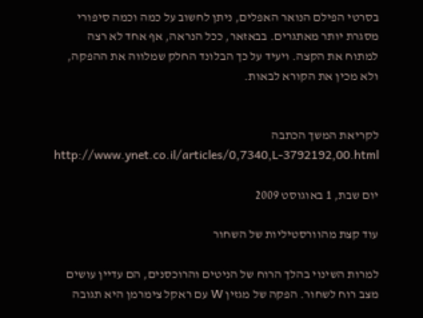בסרטי הפילם הנואר האפלים, ניתן לחשוב על כמה וכמה סיפורי מסגרת יותר מאתגרים. בבאזאר, ככל הנראה, אף אחד לא רצה למתוח את הקצה. ויעיד על כך הבלונד החלק שמלווה את ההפקה, ולא מכין את הקורא לבאות.


לקריאת המשך הכתבה http://www.ynet.co.il/articles/0,7340,L-3792192,00.html

יום שבת, 1 באוגוסט 2009

עוד קצת מהוורסטיליות של השחור

למרות השינוי בהלך הרוח של הניטים והרוכסנים, הם עדיין עושים מצב רוח לשחור. הפקה של מגזין W עם ראקל צימרמן היא תגובה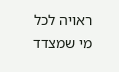ראויה לכל מי שמצדד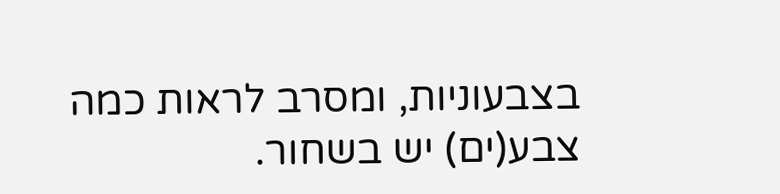בצבעוניות, ומסרב לראות כמה צבע(ים) יש בשחור.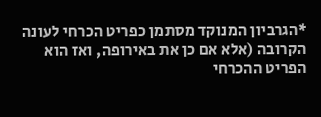*הגרביון המנוקד מסתמן כפריט הכרחי לעונה הקרובה (אלא אם כן את באירופה, ואז הוא הפריט ההכרחי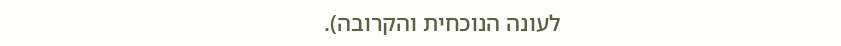לעונה הנוכחית והקרובה).